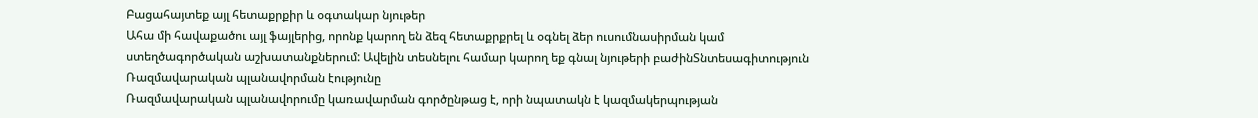Բացահայտեք այլ հետաքրքիր և օգտակար նյութեր
Ահա մի հավաքածու այլ ֆայլերից, որոնք կարող են ձեզ հետաքրքրել և օգնել ձեր ուսումնասիրման կամ ստեղծագործական աշխատանքներում: Ավելին տեսնելու համար կարող եք գնալ նյութերի բաժինՏնտեսագիտություն
Ռազմավարական պլանավորման էությունը
Ռազմավարական պլանավորումը կառավարման գործընթաց է, որի նպատակն է կազմակերպության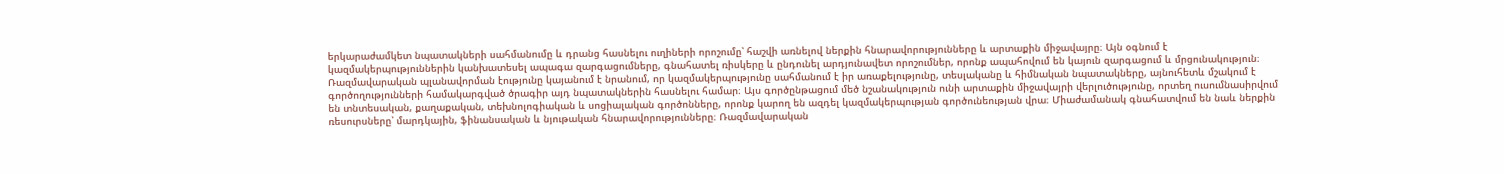երկարաժամկետ նպատակների սահմանումը և դրանց հասնելու ուղիների որոշումը՝ հաշվի առնելով ներքին հնարավորությունները և արտաքին միջավայրը։ Այն օգնում է կազմակերպություններին կանխատեսել ապագա զարգացումները, գնահատել ռիսկերը և ընդունել արդյունավետ որոշումներ, որոնք ապահովում են կայուն զարգացում և մրցունակություն։ Ռազմավարական պլանավորման էությունը կայանում է նրանում, որ կազմակերպությունը սահմանում է իր առաքելությունը, տեսլականը և հիմնական նպատակները, այնուհետև մշակում է գործողությունների համակարգված ծրագիր այդ նպատակներին հասնելու համար։ Այս գործընթացում մեծ նշանակություն ունի արտաքին միջավայրի վերլուծությունը, որտեղ ուսումնասիրվում են տնտեսական, քաղաքական, տեխնոլոգիական և սոցիալական գործոնները, որոնք կարող են ազդել կազմակերպության գործունեության վրա։ Միաժամանակ գնահատվում են նաև ներքին ռեսուրսները՝ մարդկային, ֆինանսական և նյութական հնարավորությունները։ Ռազմավարական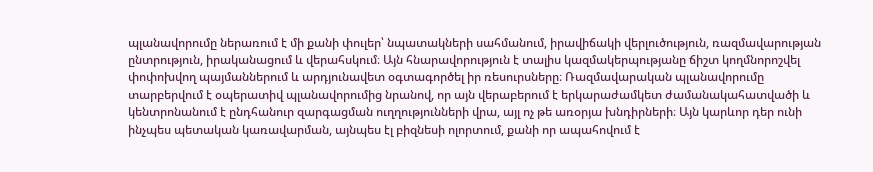պլանավորումը ներառում է մի քանի փուլեր՝ նպատակների սահմանում, իրավիճակի վերլուծություն, ռազմավարության ընտրություն, իրականացում և վերահսկում։ Այն հնարավորություն է տալիս կազմակերպությանը ճիշտ կողմնորոշվել փոփոխվող պայմաններում և արդյունավետ օգտագործել իր ռեսուրսները։ Ռազմավարական պլանավորումը տարբերվում է օպերատիվ պլանավորումից նրանով, որ այն վերաբերում է երկարաժամկետ ժամանակահատվածի և կենտրոնանում է ընդհանուր զարգացման ուղղությունների վրա, այլ ոչ թե առօրյա խնդիրների։ Այն կարևոր դեր ունի ինչպես պետական կառավարման, այնպես էլ բիզնեսի ոլորտում, քանի որ ապահովում է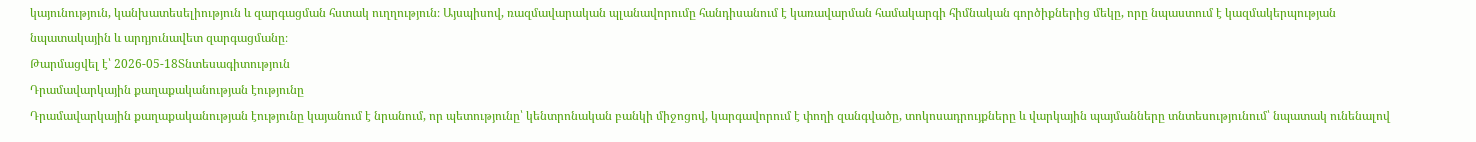կայունություն, կանխատեսելիություն և զարգացման հստակ ուղղություն։ Այսպիսով, ռազմավարական պլանավորումը հանդիսանում է կառավարման համակարգի հիմնական գործիքներից մեկը, որը նպաստում է կազմակերպության նպատակային և արդյունավետ զարգացմանը։
Թարմացվել է՝ 2026-05-18Տնտեսագիտություն
Դրամավարկային քաղաքականության էությունը
Դրամավարկային քաղաքականության էությունը կայանում է նրանում, որ պետությունը՝ կենտրոնական բանկի միջոցով, կարգավորում է փողի զանգվածը, տոկոսադրույքները և վարկային պայմանները տնտեսությունում՝ նպատակ ունենալով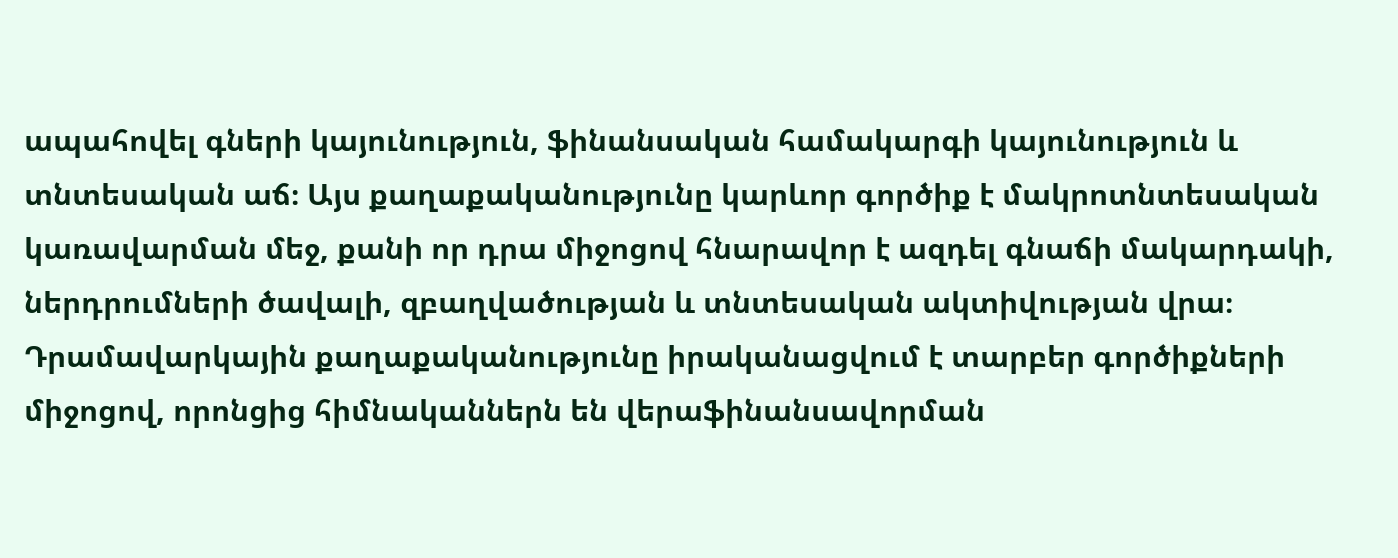ապահովել գների կայունություն, ֆինանսական համակարգի կայունություն և տնտեսական աճ։ Այս քաղաքականությունը կարևոր գործիք է մակրոտնտեսական կառավարման մեջ, քանի որ դրա միջոցով հնարավոր է ազդել գնաճի մակարդակի, ներդրումների ծավալի, զբաղվածության և տնտեսական ակտիվության վրա։ Դրամավարկային քաղաքականությունը իրականացվում է տարբեր գործիքների միջոցով, որոնցից հիմնականներն են վերաֆինանսավորման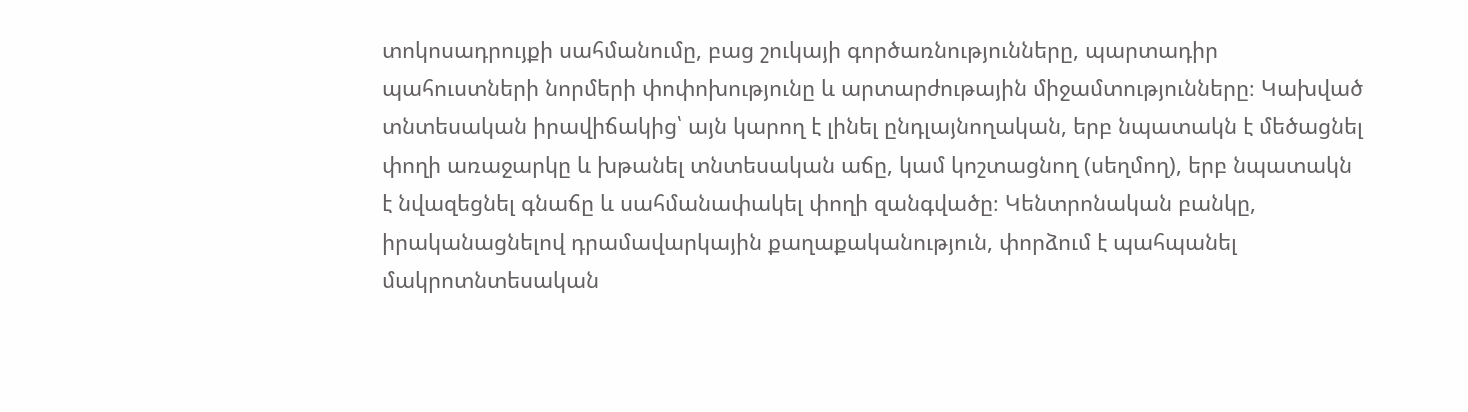տոկոսադրույքի սահմանումը, բաց շուկայի գործառնությունները, պարտադիր պահուստների նորմերի փոփոխությունը և արտարժութային միջամտությունները։ Կախված տնտեսական իրավիճակից՝ այն կարող է լինել ընդլայնողական, երբ նպատակն է մեծացնել փողի առաջարկը և խթանել տնտեսական աճը, կամ կոշտացնող (սեղմող), երբ նպատակն է նվազեցնել գնաճը և սահմանափակել փողի զանգվածը։ Կենտրոնական բանկը, իրականացնելով դրամավարկային քաղաքականություն, փորձում է պահպանել մակրոտնտեսական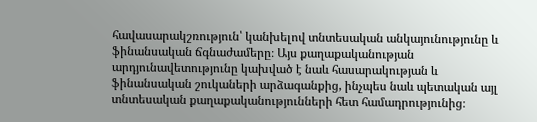հավասարակշռություն՝ կանխելով տնտեսական անկայունությունը և ֆինանսական ճգնաժամերը։ Այս քաղաքականության արդյունավետությունը կախված է նաև հասարակության և ֆինանսական շուկաների արձագանքից, ինչպես նաև պետական այլ տնտեսական քաղաքականությունների հետ համադրությունից։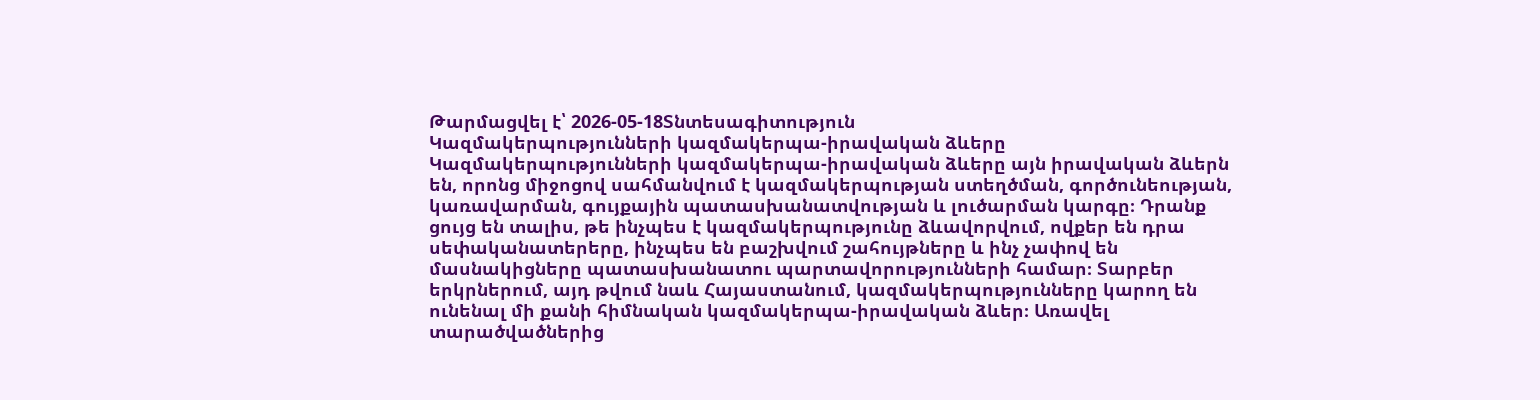Թարմացվել է՝ 2026-05-18Տնտեսագիտություն
Կազմակերպությունների կազմակերպա-իրավական ձևերը
Կազմակերպությունների կազմակերպա-իրավական ձևերը այն իրավական ձևերն են, որոնց միջոցով սահմանվում է կազմակերպության ստեղծման, գործունեության, կառավարման, գույքային պատասխանատվության և լուծարման կարգը։ Դրանք ցույց են տալիս, թե ինչպես է կազմակերպությունը ձևավորվում, ովքեր են դրա սեփականատերերը, ինչպես են բաշխվում շահույթները և ինչ չափով են մասնակիցները պատասխանատու պարտավորությունների համար։ Տարբեր երկրներում, այդ թվում նաև Հայաստանում, կազմակերպությունները կարող են ունենալ մի քանի հիմնական կազմակերպա-իրավական ձևեր։ Առավել տարածվածներից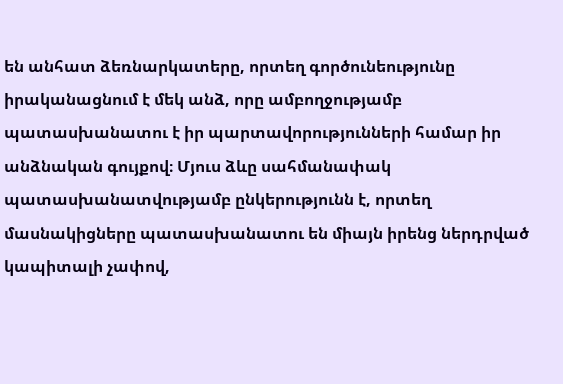են անհատ ձեռնարկատերը, որտեղ գործունեությունը իրականացնում է մեկ անձ, որը ամբողջությամբ պատասխանատու է իր պարտավորությունների համար իր անձնական գույքով։ Մյուս ձևը սահմանափակ պատասխանատվությամբ ընկերությունն է, որտեղ մասնակիցները պատասխանատու են միայն իրենց ներդրված կապիտալի չափով,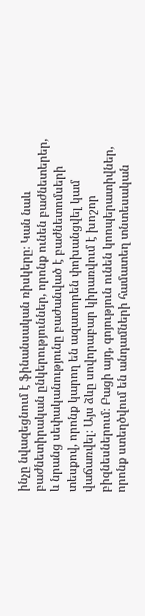ինչը նվազեցնում է ֆինանսական ռիսկերը։ Կան նաև բաժնետիրական ընկերություններ, որոնք ունեն բաժնետերեր, և նրանց սեփականությունը բաժանված է բաժնետոմսերի տեսքով, որոնք կարող են ազատորեն փոխանցվել կամ վաճառվել։ Այս ձևը սովորաբար կիրառվում է խոշոր բիզնեսներում։ Բացի այդ, գոյություն ունեն կոոպերատիվներ, որոնք ստեղծվում են անդամների համատեղ տնտեսական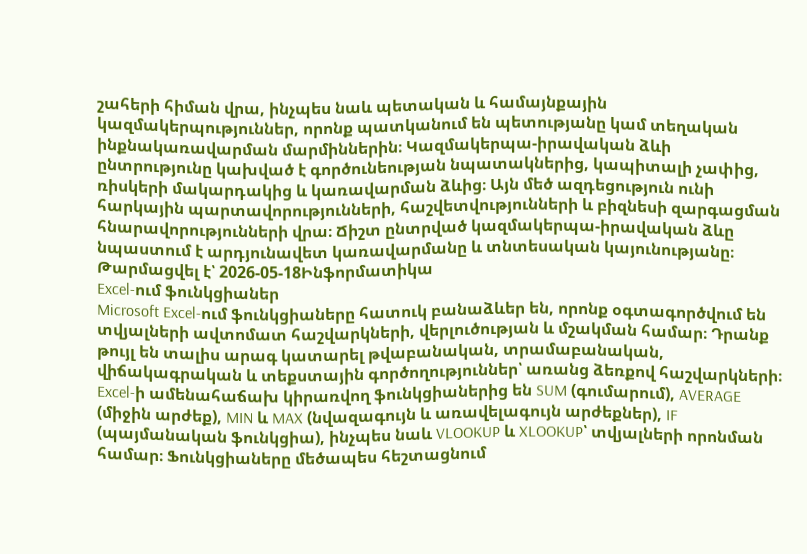շահերի հիման վրա, ինչպես նաև պետական և համայնքային կազմակերպություններ, որոնք պատկանում են պետությանը կամ տեղական ինքնակառավարման մարմիններին։ Կազմակերպա-իրավական ձևի ընտրությունը կախված է գործունեության նպատակներից, կապիտալի չափից, ռիսկերի մակարդակից և կառավարման ձևից։ Այն մեծ ազդեցություն ունի հարկային պարտավորությունների, հաշվետվությունների և բիզնեսի զարգացման հնարավորությունների վրա։ Ճիշտ ընտրված կազմակերպա-իրավական ձևը նպաստում է արդյունավետ կառավարմանը և տնտեսական կայունությանը։
Թարմացվել է՝ 2026-05-18Ինֆորմատիկա
Excel-ում ֆունկցիաներ
Microsoft Excel-ում ֆունկցիաները հատուկ բանաձևեր են, որոնք օգտագործվում են տվյալների ավտոմատ հաշվարկների, վերլուծության և մշակման համար։ Դրանք թույլ են տալիս արագ կատարել թվաբանական, տրամաբանական, վիճակագրական և տեքստային գործողություններ՝ առանց ձեռքով հաշվարկների։ Excel-ի ամենահաճախ կիրառվող ֆունկցիաներից են SUM (գումարում), AVERAGE (միջին արժեք), MIN և MAX (նվազագույն և առավելագույն արժեքներ), IF (պայմանական ֆունկցիա), ինչպես նաև VLOOKUP և XLOOKUP՝ տվյալների որոնման համար։ Ֆունկցիաները մեծապես հեշտացնում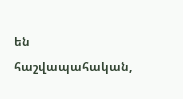են հաշվապահական,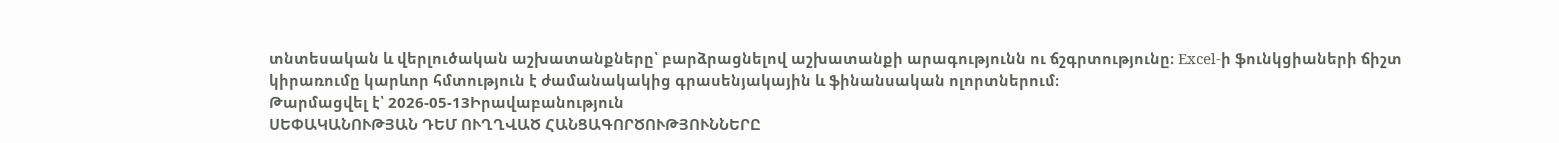տնտեսական և վերլուծական աշխատանքները՝ բարձրացնելով աշխատանքի արագությունն ու ճշգրտությունը։ Excel-ի ֆունկցիաների ճիշտ կիրառումը կարևոր հմտություն է ժամանակակից գրասենյակային և ֆինանսական ոլորտներում։
Թարմացվել է՝ 2026-05-13Իրավաբանություն
ՍԵՓԱԿԱՆՈՒԹՅԱՆ ԴԵՄ ՈՒՂՂՎԱԾ ՀԱՆՑԱԳՈՐԾՈՒԹՅՈՒՆՆԵՐԸ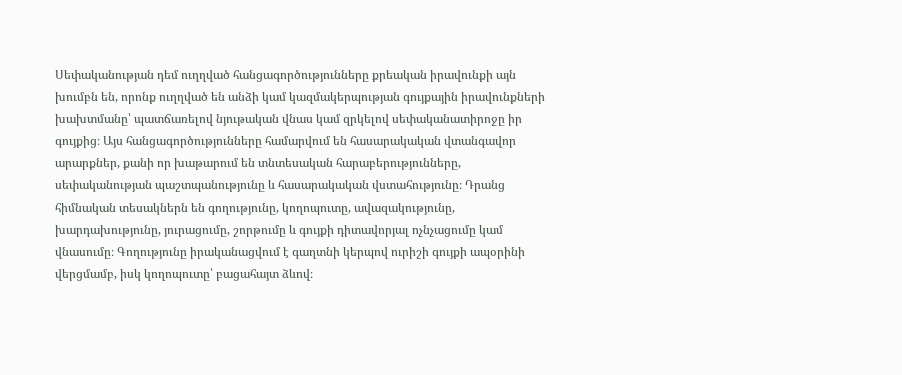Սեփականության դեմ ուղղված հանցագործությունները քրեական իրավունքի այն խումբն են, որոնք ուղղված են անձի կամ կազմակերպության գույքային իրավունքների խախտմանը՝ պատճառելով նյութական վնաս կամ զրկելով սեփականատիրոջը իր գույքից։ Այս հանցագործությունները համարվում են հասարակական վտանգավոր արարքներ, քանի որ խաթարում են տնտեսական հարաբերությունները, սեփականության պաշտպանությունը և հասարակական վստահությունը։ Դրանց հիմնական տեսակներն են գողությունը, կողոպուտը, ավազակությունը, խարդախությունը, յուրացումը, շորթումը և գույքի դիտավորյալ ոչնչացումը կամ վնասումը։ Գողությունը իրականացվում է գաղտնի կերպով ուրիշի գույքի ապօրինի վերցմամբ, իսկ կողոպուտը՝ բացահայտ ձևով։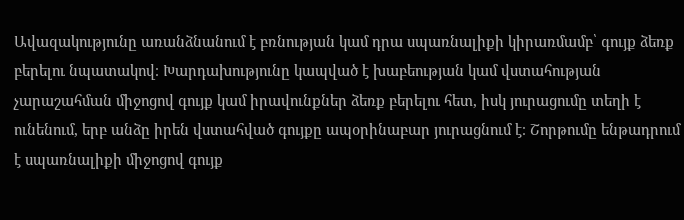Ավազակությունը առանձնանում է բռնության կամ դրա սպառնալիքի կիրառմամբ՝ գույք ձեռք բերելու նպատակով։ Խարդախությունը կապված է խաբեության կամ վստահության չարաշահման միջոցով գույք կամ իրավունքներ ձեռք բերելու հետ, իսկ յուրացումը տեղի է ունենում, երբ անձը իրեն վստահված գույքը ապօրինաբար յուրացնում է։ Շորթումը ենթադրում է սպառնալիքի միջոցով գույք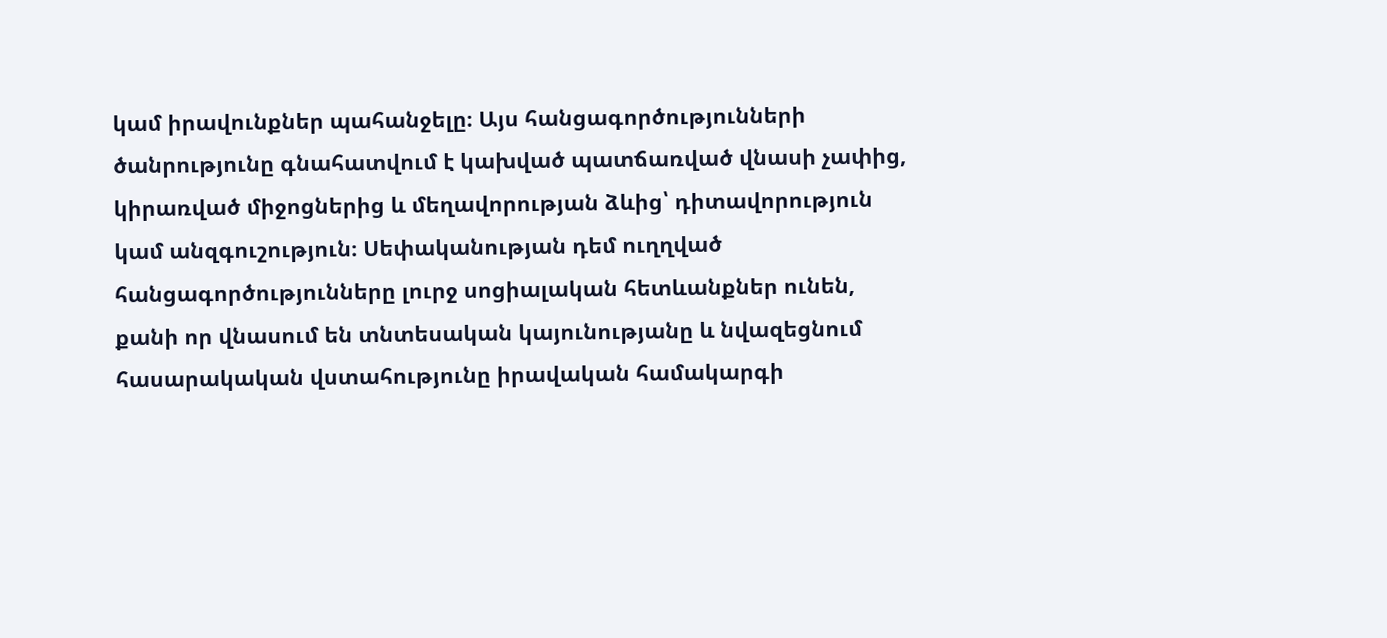կամ իրավունքներ պահանջելը։ Այս հանցագործությունների ծանրությունը գնահատվում է կախված պատճառված վնասի չափից, կիրառված միջոցներից և մեղավորության ձևից՝ դիտավորություն կամ անզգուշություն։ Սեփականության դեմ ուղղված հանցագործությունները լուրջ սոցիալական հետևանքներ ունեն, քանի որ վնասում են տնտեսական կայունությանը և նվազեցնում հասարակական վստահությունը իրավական համակարգի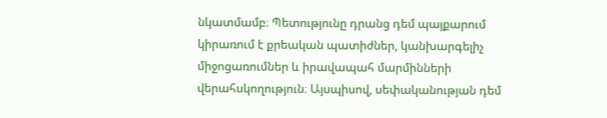նկատմամբ։ Պետությունը դրանց դեմ պայքարում կիրառում է քրեական պատիժներ, կանխարգելիչ միջոցառումներ և իրավապահ մարմինների վերահսկողություն։ Այսպիսով, սեփականության դեմ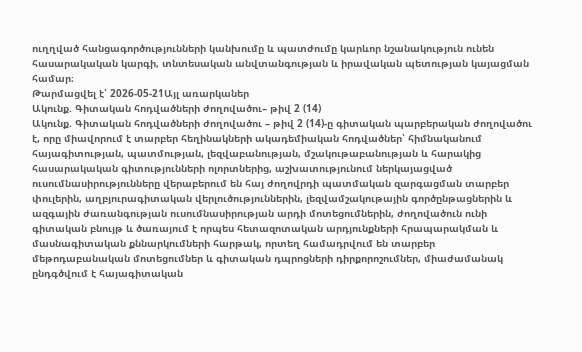ուղղված հանցագործությունների կանխումը և պատժումը կարևոր նշանակություն ունեն հասարակական կարգի, տնտեսական անվտանգության և իրավական պետության կայացման համար։
Թարմացվել է՝ 2026-05-21Այլ առարկաներ
Ակունք. Գիտական հոդվածների ժողովածու– թիվ 2 (14)
Ակունք. Գիտական հոդվածների ժողովածու – թիվ 2 (14)-ը գիտական պարբերական ժողովածու է, որը միավորում է տարբեր հեղինակների ակադեմիական հոդվածներ՝ հիմնականում հայագիտության, պատմության, լեզվաբանության, մշակութաբանության և հարակից հասարակական գիտությունների ոլորտներից, աշխատությունում ներկայացված ուսումնասիրությունները վերաբերում են հայ ժողովրդի պատմական զարգացման տարբեր փուլերին, աղբյուրագիտական վերլուծություններին, լեզվամշակութային գործընթացներին և ազգային ժառանգության ուսումնասիրության արդի մոտեցումներին, ժողովածուն ունի գիտական բնույթ և ծառայում է որպես հետազոտական արդյունքների հրապարակման և մասնագիտական քննարկումների հարթակ, որտեղ համադրվում են տարբեր մեթոդաբանական մոտեցումներ և գիտական դպրոցների դիրքորոշումներ, միաժամանակ ընդգծվում է հայագիտական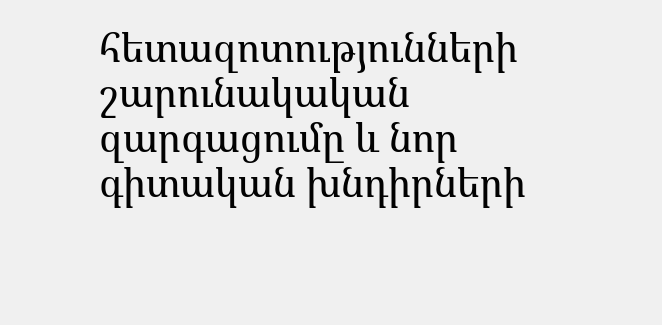հետազոտությունների շարունակական զարգացումը և նոր գիտական խնդիրների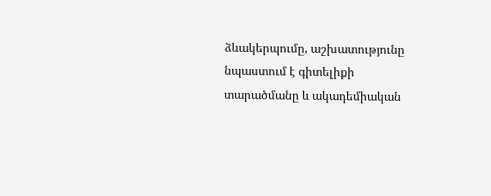ձևակերպումը, աշխատությունը նպաստում է գիտելիքի տարածմանը և ակադեմիական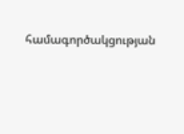համագործակցության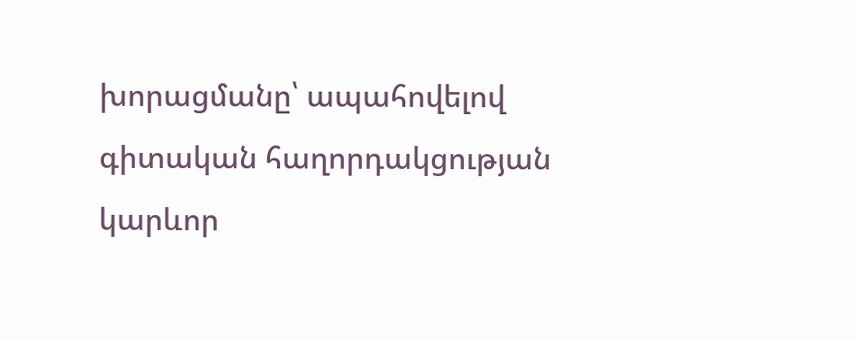խորացմանը՝ ապահովելով գիտական հաղորդակցության կարևոր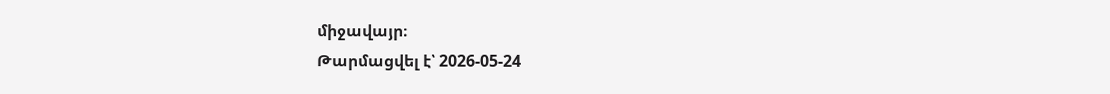միջավայր։
Թարմացվել է՝ 2026-05-24